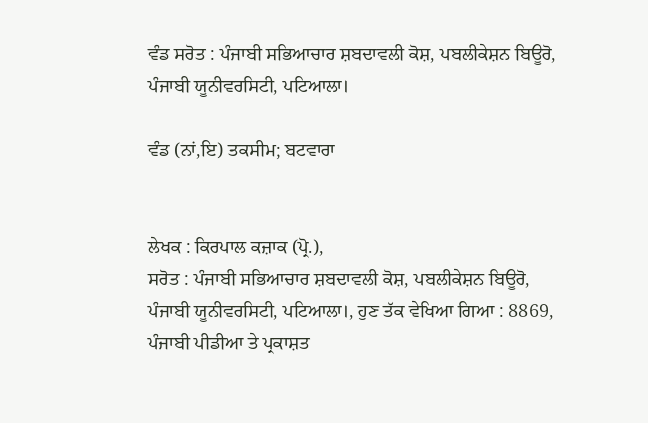ਵੰਡ ਸਰੋਤ : ਪੰਜਾਬੀ ਸਭਿਆਚਾਰ ਸ਼ਬਦਾਵਲੀ ਕੋਸ਼, ਪਬਲੀਕੇਸ਼ਨ ਬਿਊਰੋ, ਪੰਜਾਬੀ ਯੂਨੀਵਰਸਿਟੀ, ਪਟਿਆਲਾ।

ਵੰਡ (ਨਾਂ,ਇ) ਤਕਸੀਮ; ਬਟਵਾਰਾ


ਲੇਖਕ : ਕਿਰਪਾਲ ਕਜ਼ਾਕ (ਪ੍ਰੋ.),
ਸਰੋਤ : ਪੰਜਾਬੀ ਸਭਿਆਚਾਰ ਸ਼ਬਦਾਵਲੀ ਕੋਸ਼, ਪਬਲੀਕੇਸ਼ਨ ਬਿਊਰੋ, ਪੰਜਾਬੀ ਯੂਨੀਵਰਸਿਟੀ, ਪਟਿਆਲਾ।, ਹੁਣ ਤੱਕ ਵੇਖਿਆ ਗਿਆ : 8869, ਪੰਜਾਬੀ ਪੀਡੀਆ ਤੇ ਪ੍ਰਕਾਸ਼ਤ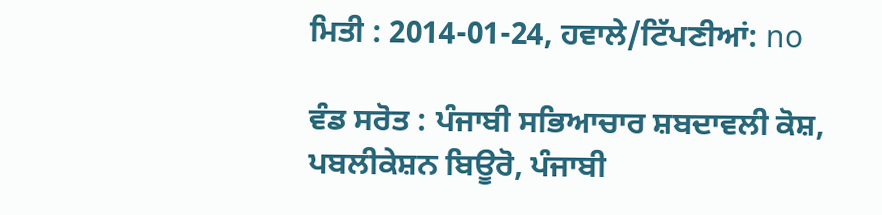ਮਿਤੀ : 2014-01-24, ਹਵਾਲੇ/ਟਿੱਪਣੀਆਂ: no

ਵੰਡ ਸਰੋਤ : ਪੰਜਾਬੀ ਸਭਿਆਚਾਰ ਸ਼ਬਦਾਵਲੀ ਕੋਸ਼, ਪਬਲੀਕੇਸ਼ਨ ਬਿਊਰੋ, ਪੰਜਾਬੀ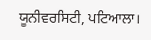ਯੂਨੀਵਰਸਿਟੀ, ਪਟਿਆਲਾ।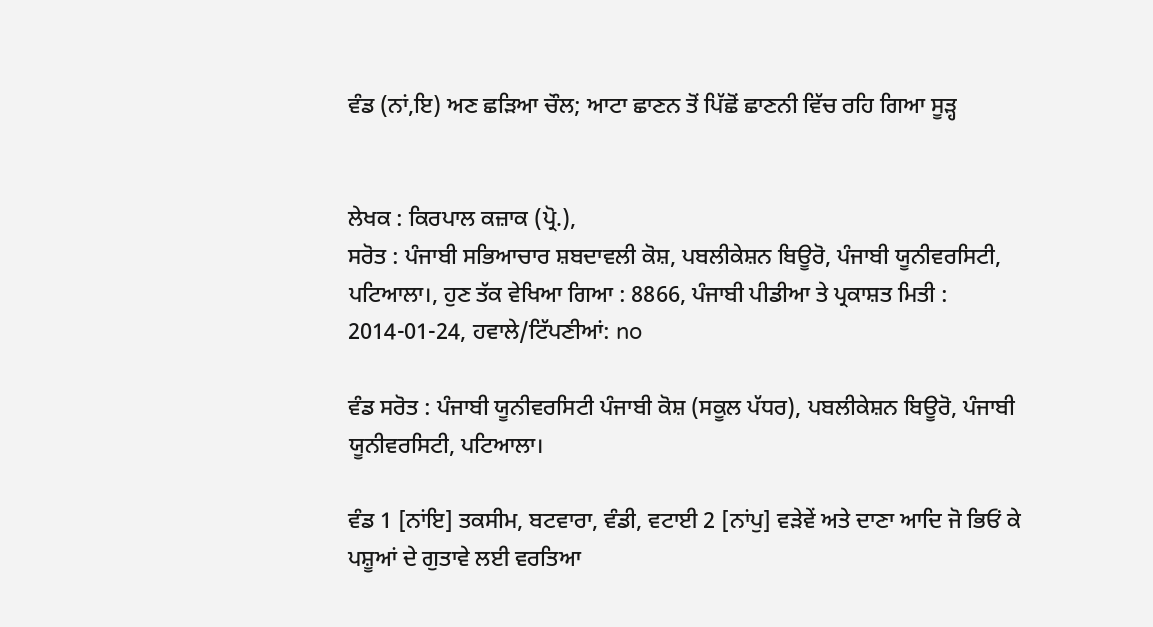ਵੰਡ (ਨਾਂ,ਇ) ਅਣ ਛੜਿਆ ਚੌਲ; ਆਟਾ ਛਾਣਨ ਤੋਂ ਪਿੱਛੋਂ ਛਾਣਨੀ ਵਿੱਚ ਰਹਿ ਗਿਆ ਸੂੜ੍ਹ


ਲੇਖਕ : ਕਿਰਪਾਲ ਕਜ਼ਾਕ (ਪ੍ਰੋ.),
ਸਰੋਤ : ਪੰਜਾਬੀ ਸਭਿਆਚਾਰ ਸ਼ਬਦਾਵਲੀ ਕੋਸ਼, ਪਬਲੀਕੇਸ਼ਨ ਬਿਊਰੋ, ਪੰਜਾਬੀ ਯੂਨੀਵਰਸਿਟੀ, ਪਟਿਆਲਾ।, ਹੁਣ ਤੱਕ ਵੇਖਿਆ ਗਿਆ : 8866, ਪੰਜਾਬੀ ਪੀਡੀਆ ਤੇ ਪ੍ਰਕਾਸ਼ਤ ਮਿਤੀ : 2014-01-24, ਹਵਾਲੇ/ਟਿੱਪਣੀਆਂ: no

ਵੰਡ ਸਰੋਤ : ਪੰਜਾਬੀ ਯੂਨੀਵਰਸਿਟੀ ਪੰਜਾਬੀ ਕੋਸ਼ (ਸਕੂਲ ਪੱਧਰ), ਪਬਲੀਕੇਸ਼ਨ ਬਿਊਰੋ, ਪੰਜਾਬੀ ਯੂਨੀਵਰਸਿਟੀ, ਪਟਿਆਲਾ।

ਵੰਡ 1 [ਨਾਂਇ] ਤਕਸੀਮ, ਬਟਵਾਰਾ, ਵੰਡੀ, ਵਟਾਈ 2 [ਨਾਂਪੁ] ਵੜੇਵੇਂ ਅਤੇ ਦਾਣਾ ਆਦਿ ਜੋ ਭਿਓਂ ਕੇ ਪਸ਼ੂਆਂ ਦੇ ਗੁਤਾਵੇ ਲਈ ਵਰਤਿਆ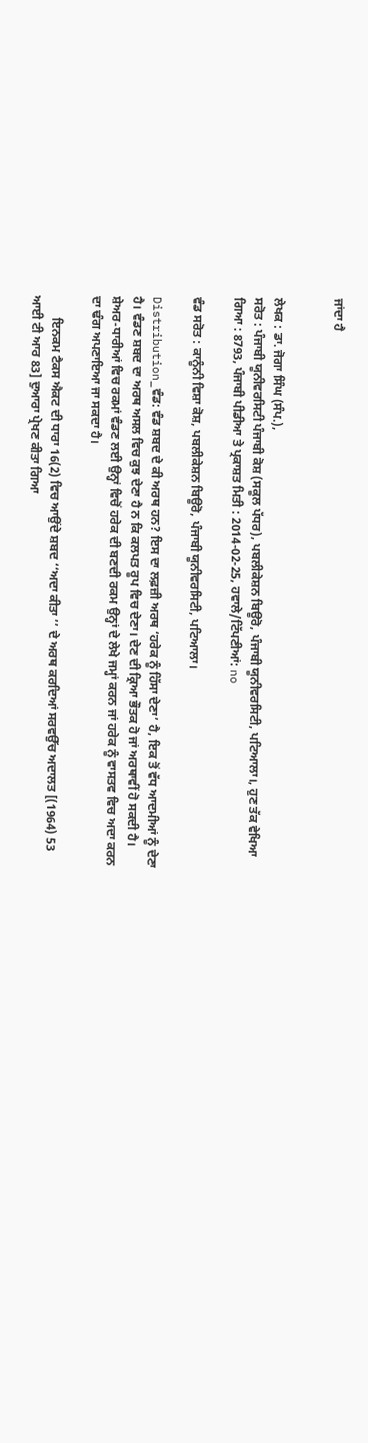ਜਾਂਦਾ ਹੈ


ਲੇਖਕ : ਡਾ. ਜੋਗਾ ਸਿੰਘ (ਸੰਪ.),
ਸਰੋਤ : ਪੰਜਾਬੀ ਯੂਨੀਵਰਸਿਟੀ ਪੰਜਾਬੀ ਕੋਸ਼ (ਸਕੂਲ ਪੱਧਰ), ਪਬਲੀਕੇਸ਼ਨ ਬਿਊਰੋ, ਪੰਜਾਬੀ ਯੂਨੀਵਰਸਿਟੀ, ਪਟਿਆਲਾ।, ਹੁਣ ਤੱਕ ਵੇਖਿਆ ਗਿਆ : 8793, ਪੰਜਾਬੀ ਪੀਡੀਆ ਤੇ ਪ੍ਰਕਾਸ਼ਤ ਮਿਤੀ : 2014-02-25, ਹਵਾਲੇ/ਟਿੱਪਣੀਆਂ: no

ਵੰਡ ਸਰੋਤ : ਕਾਨੂੰਨੀ ਵਿਸ਼ਾ ਕੋਸ਼, ਪਬਲੀਕੇਸ਼ਨ ਬਿਊਰੋ, ਪੰਜਾਬੀ ਯੂਨੀਵਰਸਿਟੀ, ਪਟਿਆਲਾ।

Distribution_ਵੰਡ: ਵੰਡ ਸ਼ਬਦ ਦੇ ਕੀ ਅਰਥ ਹਨ? ਇਸ ਦਾ ਲਫ਼ਜ਼ੀ ਅਰਥ ‘ਹਰੇਕ ਨੂੰ ਹਿੱਸਾ ਦੇਣਾ’ ਹੈ, ਇਕ ਤੋਂ ਵੱਧ ਆਦਮੀਆਂ ਨੂੰ ਦੇਣਾ ਹੈ। ਵੰਡਣ ਸ਼ਬਦ ਦਾ ਅਰਥ ਅਸਲ ਵਿਚ ਕੁਝ ਦੇਣਾ ਹੈ ਨ ਕਿ ਕਲਪਤ ਰੂਪ ਵਿਚ ਦੇਣਾ। ਦੇਣ ਦੀ ਕ੍ਰਿਆ ਭੌਤਕ ਹੋ ਜਾਂ ਅਰਥਾਵੀਂ ਹੋ ਸਕਦੀ ਹੈ। ਸ਼ੇਅਰ-ਧਾਰੀਆਂ ਵਿਚ ਰਕਮਾਂ ਵੰਡਣ ਲਈ ਉਨ੍ਹਾਂ ਵਿਚੋਂ ਹਰੇਕ ਦੀ ਬਣਦੀ ਰਕਮ ਉਨ੍ਹਾਂ ਦੇ ਲੇਖੇ ਜਮ੍ਹਾਂ ਕਰਨ ਜਾਂ ਹਰੇਕ ਨੂੰ ਵਾਸਤਵ ਵਿਚ ਅਦਾ ਕਰਨ ਦਾ ਢੰਗ ਅਪਣਾਇਆ ਜਾ ਸਕਦਾ ਹੈ।

       ਇਨਕਮ ਟੈਕਸ ਐਕਟ ਦੀ ਧਾਰਾ 16(2) ਵਿਚ ਆਉਂਦੇ ਸ਼ਬਦ ‘‘ਅਦਾ ਕੀਤਾ ’’ ਦੇ ਅਰਥ ਕਰਦਿਆਂ ਸਰਵਉੱਚ ਅਦਾਲਤ [(1964) 53 ਆਈ ਟੀ ਆਰ 83] ਦੁਆਰਾ ਪ੍ਰੇਖਣ ਕੀਤਾ ਗਿਆ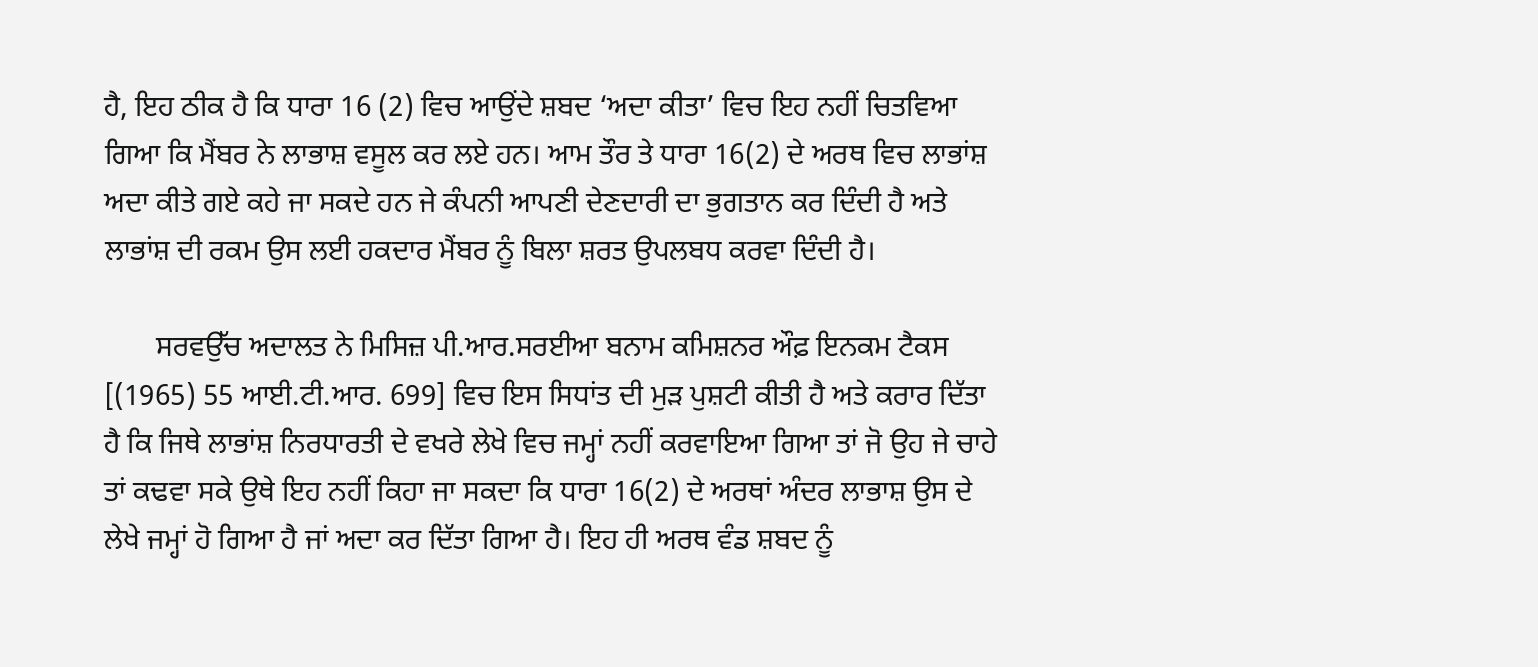ਹੈ, ਇਹ ਠੀਕ ਹੈ ਕਿ ਧਾਰਾ 16 (2) ਵਿਚ ਆਉਂਦੇ ਸ਼ਬਦ ‘ਅਦਾ ਕੀਤਾ’ ਵਿਚ ਇਹ ਨਹੀਂ ਚਿਤਵਿਆ ਗਿਆ ਕਿ ਮੈਂਬਰ ਨੇ ਲਾਭਾਸ਼ ਵਸੂਲ ਕਰ ਲਏ ਹਨ। ਆਮ ਤੌਰ ਤੇ ਧਾਰਾ 16(2) ਦੇ ਅਰਥ ਵਿਚ ਲਾਭਾਂਸ਼ ਅਦਾ ਕੀਤੇ ਗਏ ਕਹੇ ਜਾ ਸਕਦੇ ਹਨ ਜੇ ਕੰਪਨੀ ਆਪਣੀ ਦੇਣਦਾਰੀ ਦਾ ਭੁਗਤਾਨ ਕਰ ਦਿੰਦੀ ਹੈ ਅਤੇ ਲਾਭਾਂਸ਼ ਦੀ ਰਕਮ ਉਸ ਲਈ ਹਕਦਾਰ ਮੈਂਬਰ ਨੂੰ ਬਿਲਾ ਸ਼ਰਤ ਉਪਲਬਧ ਕਰਵਾ ਦਿੰਦੀ ਹੈ।

       ਸਰਵਉੱਚ ਅਦਾਲਤ ਨੇ ਮਿਸਿਜ਼ ਪੀ.ਆਰ.ਸਰਈਆ ਬਨਾਮ ਕਮਿਸ਼ਨਰ ਔਫ਼ ਇਨਕਮ ਟੈਕਸ [(1965) 55 ਆਈ.ਟੀ.ਆਰ. 699] ਵਿਚ ਇਸ ਸਿਧਾਂਤ ਦੀ ਮੁੜ ਪੁਸ਼ਟੀ ਕੀਤੀ ਹੈ ਅਤੇ ਕਰਾਰ ਦਿੱਤਾ ਹੈ ਕਿ ਜਿਥੇ ਲਾਭਾਂਸ਼ ਨਿਰਧਾਰਤੀ ਦੇ ਵਖਰੇ ਲੇਖੇ ਵਿਚ ਜਮ੍ਹਾਂ ਨਹੀਂ ਕਰਵਾਇਆ ਗਿਆ ਤਾਂ ਜੋ ਉਹ ਜੇ ਚਾਹੇ ਤਾਂ ਕਢਵਾ ਸਕੇ ਉਥੇ ਇਹ ਨਹੀਂ ਕਿਹਾ ਜਾ ਸਕਦਾ ਕਿ ਧਾਰਾ 16(2) ਦੇ ਅਰਥਾਂ ਅੰਦਰ ਲਾਭਾਸ਼ ਉਸ ਦੇ ਲੇਖੇ ਜਮ੍ਹਾਂ ਹੋ ਗਿਆ ਹੈ ਜਾਂ ਅਦਾ ਕਰ ਦਿੱਤਾ ਗਿਆ ਹੈ। ਇਹ ਹੀ ਅਰਥ ਵੰਡ ਸ਼ਬਦ ਨੂੰ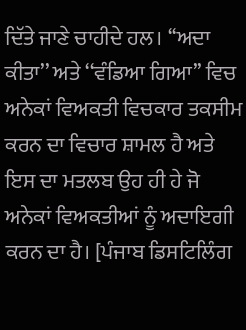ਦਿੱਤੇ ਜਾਣੇ ਚਾਹੀਦੇ ਹਲ। ‘‘ਅਦਾ ਕੀਤਾ’’ ਅਤੇ ‘‘ਵੰਡਿਆ ਗਿਆ’’ ਵਿਚ ਅਨੇਕਾਂ ਵਿਅਕਤੀ ਵਿਚਕਾਰ ਤਕਸੀਮ ਕਰਨ ਦਾ ਵਿਚਾਰ ਸ਼ਾਮਲ ਹੈ ਅਤੇ ਇਸ ਦਾ ਮਤਲਬ ਉਹ ਹੀ ਹੇ ਜੋ ਅਨੇਕਾਂ ਵਿਅਕਤੀਆਂ ਨੂੰ ਅਦਾਇਗੀ ਕਰਨ ਦਾ ਹੈ। [ਪੰਜਾਬ ਡਿਸਟਿਲਿੰਗ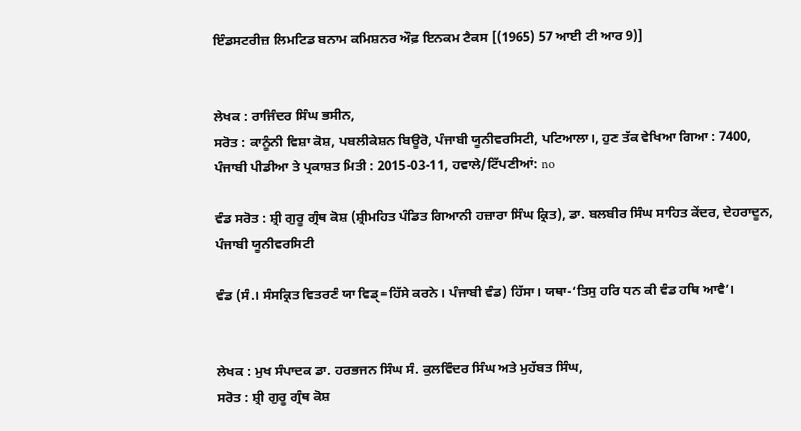ਇੰਡਸਟਰੀਜ਼ ਲਿਮਟਿਡ ਬਨਾਮ ਕਮਿਸ਼ਨਰ ਔਫ਼ ਇਨਕਮ ਟੈਕਸ [(1965) 57 ਆਈ ਟੀ ਆਰ 9)]


ਲੇਖਕ : ਰਾਜਿੰਦਰ ਸਿੰਘ ਭਸੀਨ,
ਸਰੋਤ : ਕਾਨੂੰਨੀ ਵਿਸ਼ਾ ਕੋਸ਼, ਪਬਲੀਕੇਸ਼ਨ ਬਿਊਰੋ, ਪੰਜਾਬੀ ਯੂਨੀਵਰਸਿਟੀ, ਪਟਿਆਲਾ।, ਹੁਣ ਤੱਕ ਵੇਖਿਆ ਗਿਆ : 7400, ਪੰਜਾਬੀ ਪੀਡੀਆ ਤੇ ਪ੍ਰਕਾਸ਼ਤ ਮਿਤੀ : 2015-03-11, ਹਵਾਲੇ/ਟਿੱਪਣੀਆਂ: no

ਵੰਡ ਸਰੋਤ : ਸ਼੍ਰੀ ਗੁਰੂ ਗ੍ਰੰਥ ਕੋਸ਼ (ਸ਼੍ਰੀਮਹਿਤ ਪੰਡਿਤ ਗਿਆਨੀ ਹਜ਼ਾਰਾ ਸਿੰਘ ਕ੍ਰਿਤ), ਡਾ. ਬਲਬੀਰ ਸਿੰਘ ਸਾਹਿਤ ਕੇਂਦਰ, ਦੇਹਰਾਦੂਨ, ਪੰਜਾਬੀ ਯੂਨੀਵਰਸਿਟੀ

ਵੰਡ (ਸੰ.। ਸੰਸਕ੍ਰਿਤ ਵਿਤਰਣੰ ਯਾ ਵਿਡੑ=ਹਿੱਸੇ ਕਰਨੇ। ਪੰਜਾਬੀ ਵੰਡ) ਹਿੱਸਾ। ਯਥਾ-‘ਤਿਸੁ ਹਰਿ ਧਨ ਕੀ ਵੰਡ ਹਥਿ ਆਵੈ’।


ਲੇਖਕ : ਮੁਖ ਸੰਪਾਦਕ ਡਾ. ਹਰਭਜਨ ਸਿੰਘ ਸੰ. ਕੁਲਵਿੰਦਰ ਸਿੰਘ ਅਤੇ ਮੁਹੱਬਤ ਸਿੰਘ,
ਸਰੋਤ : ਸ਼੍ਰੀ ਗੁਰੂ ਗ੍ਰੰਥ ਕੋਸ਼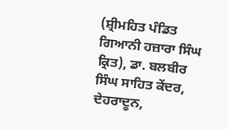(ਸ਼੍ਰੀਮਹਿਤ ਪੰਡਿਤ ਗਿਆਨੀ ਹਜ਼ਾਰਾ ਸਿੰਘ ਕ੍ਰਿਤ), ਡਾ. ਬਲਬੀਰ ਸਿੰਘ ਸਾਹਿਤ ਕੇਂਦਰ, ਦੇਹਰਾਦੂਨ,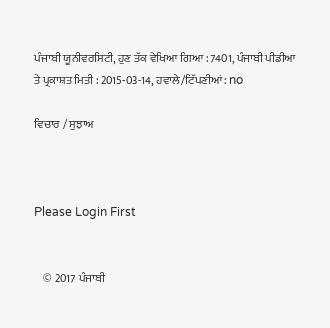ਪੰਜਾਬੀ ਯੂਨੀਵਰਸਿਟੀ, ਹੁਣ ਤੱਕ ਵੇਖਿਆ ਗਿਆ : 7401, ਪੰਜਾਬੀ ਪੀਡੀਆ ਤੇ ਪ੍ਰਕਾਸ਼ਤ ਮਿਤੀ : 2015-03-14, ਹਵਾਲੇ/ਟਿੱਪਣੀਆਂ: no

ਵਿਚਾਰ / ਸੁਝਾਅ



Please Login First


    © 2017 ਪੰਜਾਬੀ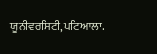ਯੂਨੀਵਰਸਿਟੀ,ਪਟਿਆਲਾ.